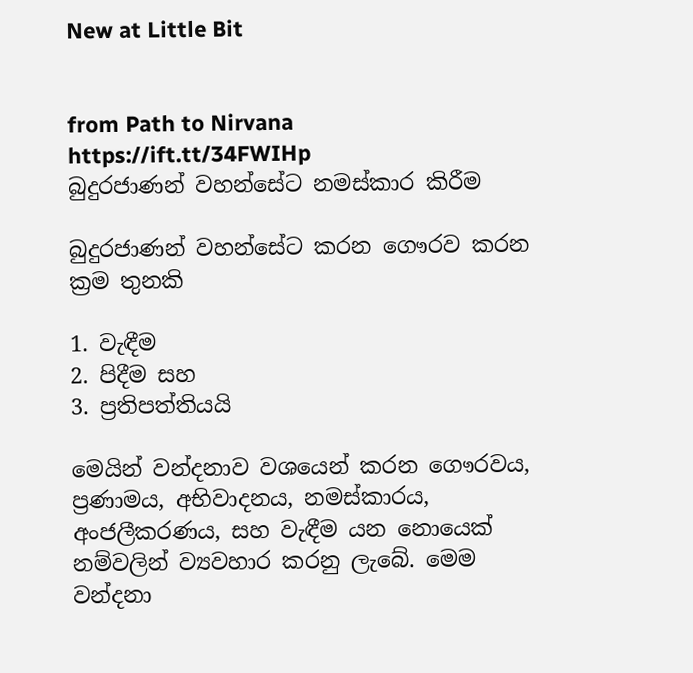New at Little Bit


from Path to Nirvana https://ift.tt/34FWIHp
බුදුරජාණන් වහන්සේට නමස්කාර කිරීම

බුදුරජාණන් වහන්සේට කරන ගෞරව කරන ක්‍රම තුනකි

1. වැඳීම
2. පිදීම සහ
3. ප්‍රතිපත්තියයි

මෙයින් වන්දනාව වශයෙන් කරන ගෞරවය, ප්‍රණාමය, අභිවාදනය, නමස්කාරය, අංජලීකරණය, සහ වැඳීම යන නොයෙක් නම්වලින් ව්‍යවහාර කරනු ලැබේ. මෙම වන්දනා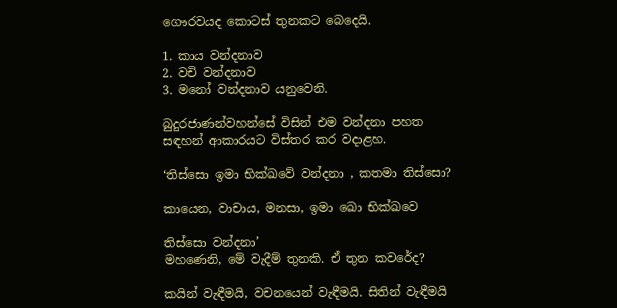ගෞරවයද කොටස් තුනකට බෙදෙයි.

1. කාය වන්දනාව
2. වචි වන්දනාව
3. මනෝ වන්දනාව යනුවෙනි.

බුදුරජාණන්වහන්සේ විසින් එම වන්දනා පහත සඳහන් ආකාරයට විස්තර කර වදාළහ.

‘තිස්සො ඉමා භික්ඛවේ වන්දනා , කතමා තිස්සො?

කායෙන, වාචාය, මනසා, ඉමා ඛො භික්ඛවෙ

තිස්සො වන්දනා’
මහණෙනි, මේ වැදීම් තුනකි. ඒ තුන කවරේද?

කයින් වැඳීමයි, වචනයෙන් වැඳීමයි. සිතින් වැඳීමයි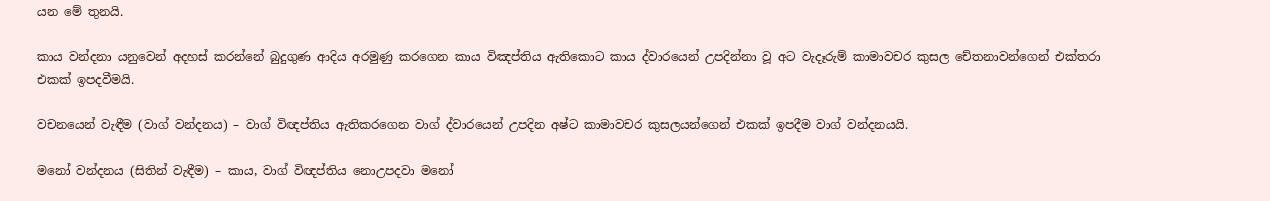යන මේ තුනයි.

කාය වන්දනා යනුවෙන් අදහස් කරන්නේ බුදුගුණ ආදිය අරමුණු කරගෙන කාය විඤප්තිය ඇතිකොට කාය ද්වාරයෙන් උපදින්නා වූ අට වැදෑරුම් කාමාවචර කුසල චේතනාවන්ගෙන් එක්තරා එකක් ඉපදවීමයි.

වචනයෙන් වැඳීම (වාග් වන්දනය) – වාග් විඥප්තිය ඇතිකරගෙන වාග් ද්වාරයෙන් උපදින අෂ්ට කාමාවචර කුසලයන්ගෙන් එකක් ඉපදීම වාග් වන්දනයයි.

මනෝ වන්දනය (සිතින් වැඳීම) – කාය, වාග් විඥප්තිය නොඋපදවා මනෝ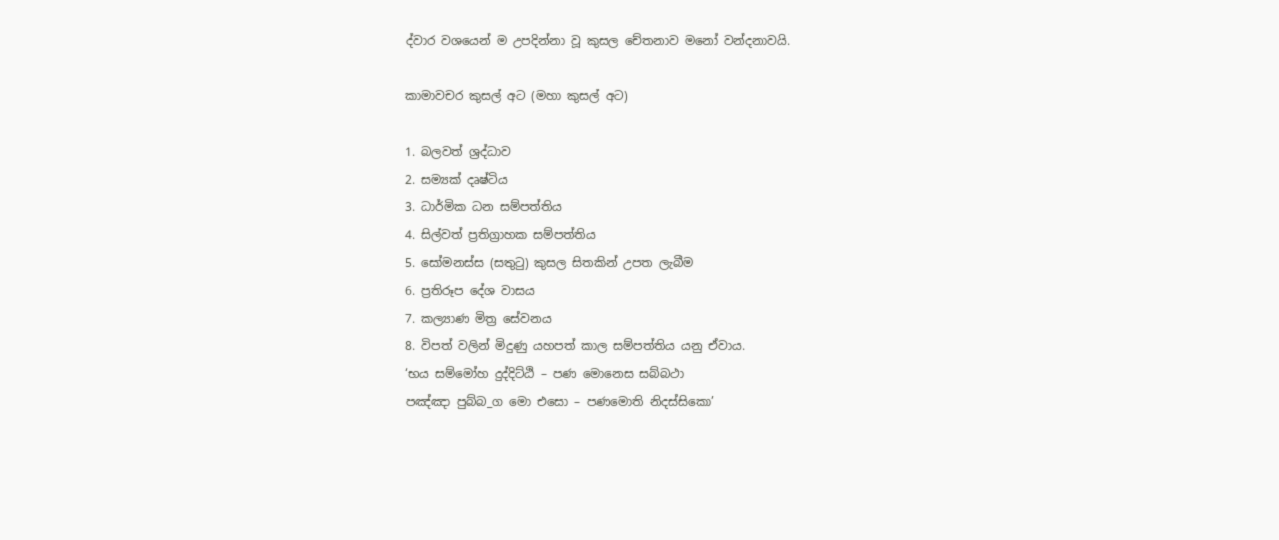ද්වාර වශයෙන් ම උපදින්නා වූ කුසල චේතනාව මනෝ වන්දනාවයි.

කාමාවචර කුසල් අට (මහා කුසල් අට)

1. බලවත් ශ්‍රද්ධාව
2. සම්‍යක් දෘෂ්ටිය
3. ධාර්මික ධන සම්පත්තිය
4. සිල්වත් ප්‍රතිග්‍රාහක සම්පත්තිය
5. සෝමනස්ස (සතුටු) කුසල සිතකින් උපත ලැබීම
6. ප්‍රතිරූප දේශ වාසය
7. කල්‍යාණ මිත්‍ර සේවනය
8. විපත් වලින් මිදුණු යහපත් කාල සම්පත්තිය යනු ඒවාය.
‘භය සම්මෝහ දුද්දිට්ඨි – පණ මොනෙස සබ්බථා
පඤ්ඤා පුබ්බ_ග මො එසො – පණමොති නිදස්සිකො’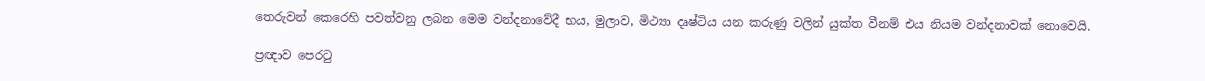තෙරුවන් කෙරෙහි පවත්වනු ලබන මෙම වන්දනාවේදී භය, මුලාව, මිථ්‍යා දෘෂ්ටිය යන කරුණු වලින් යුක්ත වීනම් එය නියම වන්දනාවක් නොවෙයි.

ප්‍රඥාව පෙරටු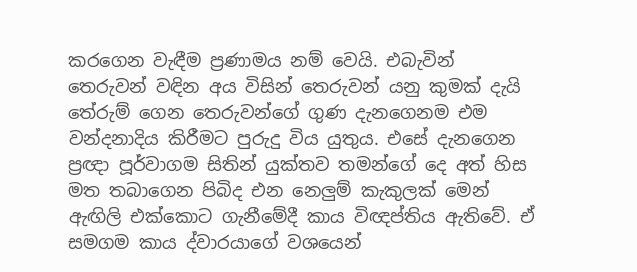කරගෙන වැඳීම ප්‍රණාමය නම් වෙයි. එබැවින් තෙරුවන් වඳින අය විසින් තෙරුවන් යනු කුමක් දැයි තේරුම් ගෙන තෙරුවන්ගේ ගුණ දැනගෙනම එම වන්දනාදිය කිරීමට පුරුදු විය යුතුය. එසේ දැනගෙන ප්‍රඥා පූර්වාගම සිතින් යුක්තව තමන්ගේ දෙ අත් හිස මත තබාගෙන පිබිද එන නෙලුම් කැකුලක් මෙන් ඇඟිලි එක්කොට ගැනීමේදී කාය විඥප්තිය ඇතිවේ. ඒ සමගම කාය ද්වාරයාගේ වශයෙන්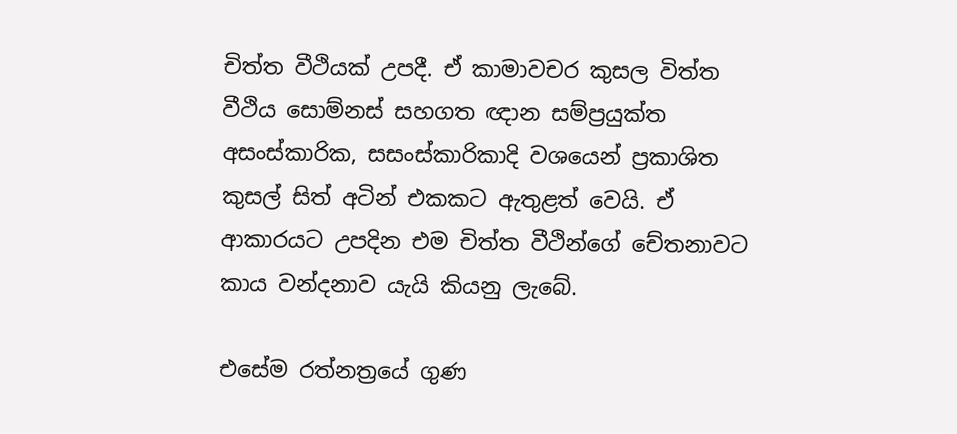චිත්ත වීථියක් උපදී. ඒ කාමාවචර කුසල විත්ත වීථිය සොම්නස් සහගත ඥාන සම්ප්‍රයුක්ත අසංස්කාරික, සසංස්කාරිකාදි වශයෙන් ප්‍රකාශිත කුසල් සිත් අටින් එකකට ඇතුළත් වෙයි. ඒ ආකාරයට උපදින එම චිත්ත වීථින්ගේ චේතනාවට කාය වන්දනාව යැයි කියනු ලැබේ.

එසේම රත්නත්‍රයේ ගුණ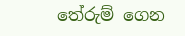තේරුම් ගෙන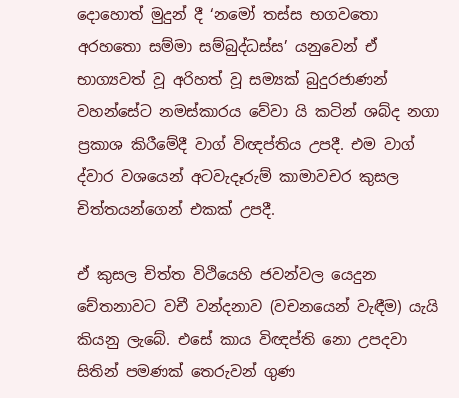දොහොත් මුදුන් දී ‘නමෝ තස්ස භගවතො අරහතො සම්මා සම්බුද්ධස්ස’ යනුවෙන් ඒ භාග්‍යවත් වූ අරිහත් වූ සම්‍යක් බුදුරජාණන් වහන්සේට නමස්කාරය වේවා යි කටින් ශබ්ද නගා ප්‍රකාශ කිරීමේදී වාග් විඥප්තිය උපදී. එම වාග් ද්වාර වශයෙන් අටවැදෑරුම් කාමාවචර කුසල චිත්තයන්ගෙන් එකක් උපදී.

ඒ කුසල චිත්ත විථියෙහි ජවන්වල යෙදුන චේතනාවට වචී වන්දනාව (වචනයෙන් වැඳීම) යැයි කියනු ලැබේ. එසේ කාය විඥප්ති නො උපදවා සිතින් පමණක් තෙරුවන් ගුණ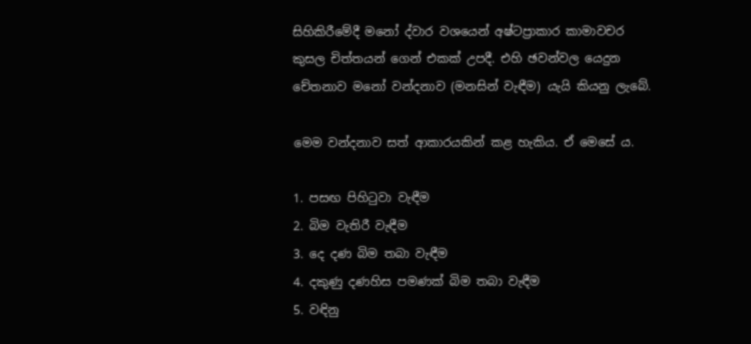සිහිකිරීමේදී මනෝ ද්වාර වශයෙන් අෂ්ටප්‍රාකාර කාමාවචර කුසල චිත්තයන් ගෙන් එකක් උපදී. එහි ඡවන්වල යෙදුන චේතනාව මනෝ වන්දනාව (මනසින් වැඳීම) යැයි කියනු ලැබේ.

මෙම වන්දනාව සත් ආකාරයකින් කළ හැකිය. ඒ මෙසේ ය.

1. පසඟ පිහිටුවා වැඳීම
2. බිම වැතිරී වැඳීම
3. දෙ දණ බිම තබා වැඳීම
4. දකුණු දණහිස පමණක් බිම තබා වැඳීම
5. වඳිනු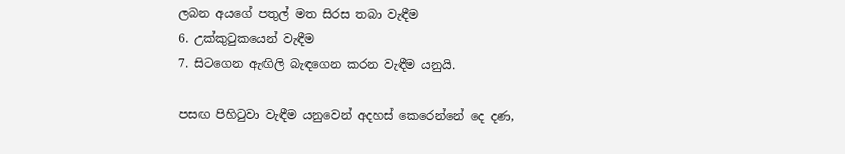ලබන අයගේ පතුල් මත සිරස තබා වැඳීම
6. උක්කුටුකයෙන් වැඳීම
7. සිටගෙන ඇඟිලි බැඳගෙන කරන වැඳීම යනුයි.

පසඟ පිහිටුවා වැඳීම යනුවෙන් අදහස් කෙරෙන්නේ දෙ දණ,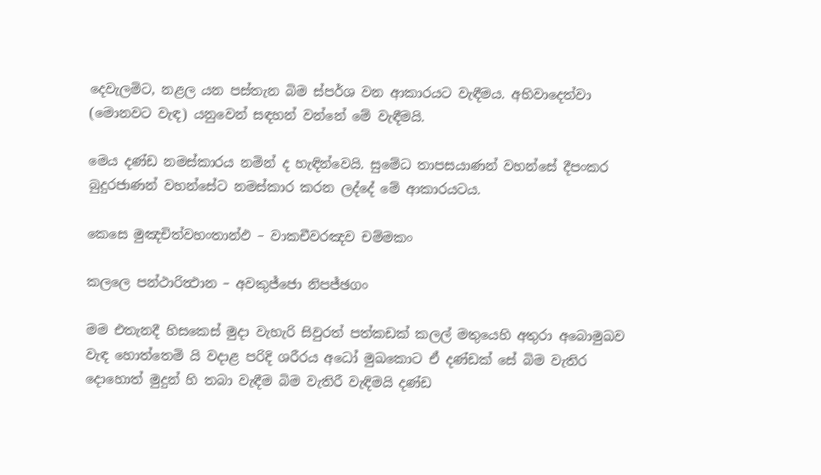දෙවැලමිට, නළල යන පස්තැන බිම ස්පර්ශ වන ආකාරයට වැඳීමය. අභිවාදෙත්වා (මොනවට වැඳ) යනුවෙන් සඳහන් වන්නේ මේ වැඳීමයි.

මෙය දණ්ඩ නමස්කාරය නමින් ද හැඳින්වෙයි. සුමේධ තාපසයාණන් වහන්සේ දීපංකර බුදුරජාණන් වහන්සේට නමස්කාර කරන ලද්දේ මේ ආකාරයටය.

කෙසෙ මුඤචිත්වහංතාන්‍ඵ – වාකචීවරඤව චම්මකං

කලලෙ පන්ථාරිත්‍ථාන – අවකුජ්ජො නිපජ්ඡගං

මම එතැනදී හිසකෙස් මුදා වැහැරි සිවුරත් පත්කඩක් කලල් මතුයෙහි අතුරා අබොමුඛව වැඳ හොත්තෙමි යි වදාළ පරිදි ශරීරය අධෝ මුඛකොට ඒ දණ්ඩක් සේ බිම වැතිර දොහොත් මුදුන් හි තබා වැඳීම බිම වැතිරී වැඳිමයි දණ්ඩ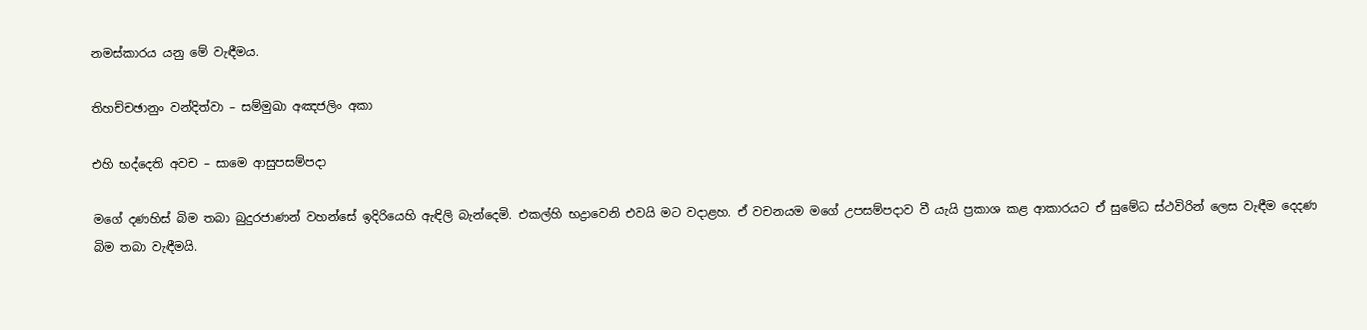නමස්කාරය යනු මේ වැඳීමය.

තිහච්චඡානුං වන්දිත්වා – සම්මුඛා අඤජලිං අකා

එහි භද්දෙති අවච – සාමෙ ආසුපසම්පදා

මගේ දණහිස් බිම තබා බුදුරජාණන් වහන්සේ ඉදිරියෙහි ඇඳිලි බැන්දෙමි. එකල්හි භද්‍රාවෙනි එවයි මට වදාළහ. ඒ වචනයම මගේ උපසම්පදාව වී යැයි ප්‍රකාශ කළ ආකාරයට ඒ සුමේධ ස්ථවිරින් ලෙස වැඳීම දෙදණ බිම තබා වැඳීමයි.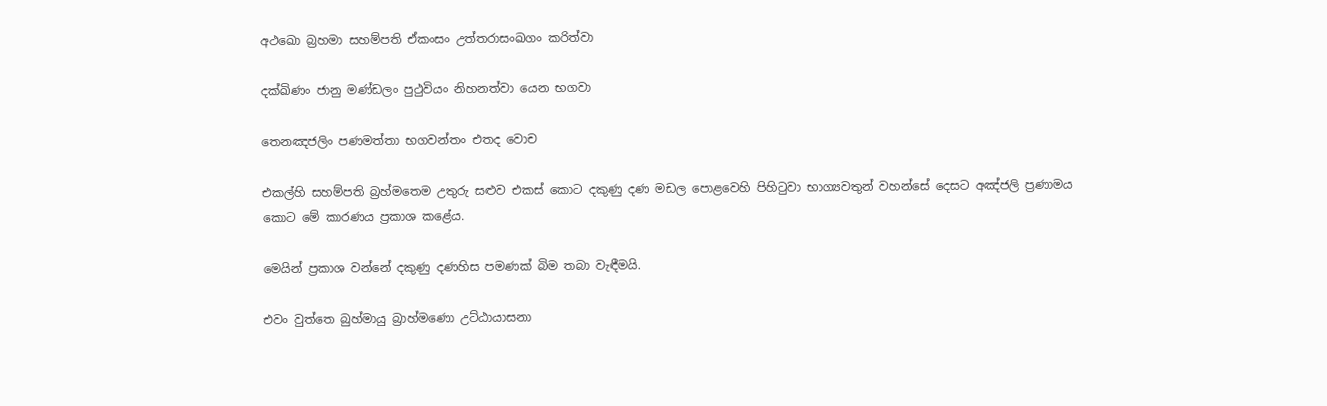අථඛො බ්‍රහමා සහම්පති ඒකංසං උත්තරාසංඛගං කරිත්වා

දක්ඛිණං ජානු මණ්ඩලං පුථුවියං නිහනත්වා යෙන භගවා

තෙනඤජලිං පණමත්තා භගවන්තං එතද වොච

එකල්හි සහම්පති බ්‍රහ්මතෙම උතුරු සළුව එකස් කොට දකුණු දණ මඩල පොළවෙහි පිහිටුවා භාග්‍යවතුන් වහන්සේ දෙසට අඤ්ජලි ප්‍රණාමය කොට මේ කාරණය ප්‍රකාශ කළේය.

මෙයින් ප්‍රකාශ වන්නේ දකුණු දණහිස පමණක් බිම තබා වැඳීමයි.

එවං වුත්තෙ බුහ්මායු බ්‍රාහ්මණො උට්ඨායාසනා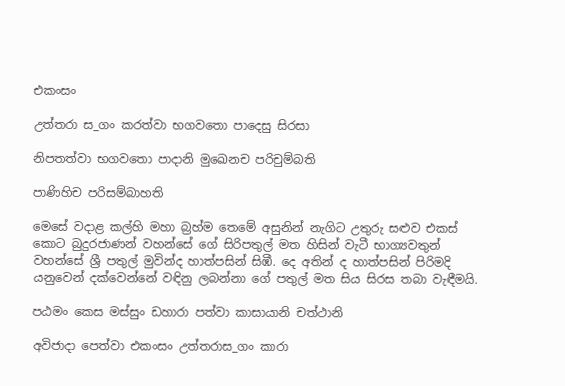එකංසං

උත්තරා ස_ගං කරත්වා භගවතො පාදෙසු සිරසා

නිපතත්වා භගවතො පාදානි මුඛෙනච පරිචුම්බති

පාණිහිච පරිසම්බාහති

මෙසේ වදාළ කල්හි මහා බ්‍රහ්ම තෙමේ අසුනින් නැගිට උතුරු සළුව එකස් කොට බුදුරජාණන් වහන්සේ ගේ සිරිපතුල් මත හිසින් වැටී භාග්‍යවතුන් වහන්සේ ශ්‍රී පතුල් මුවින්ද හාත්පසින් සිඹී. දෙ අතින් ද හාත්පසින් පිරිමදි යනුවෙන් දක්වෙන්නේ වඳිනු ලබන්නා ගේ පතුල් මත සිය සිරස තබා වැඳීමයි.

පඨමං කෙස මස්සුං ඩහාරා පත්වා කාසායානි චත්ථානි

අවිජාදා පෙත්වා එකංසං උත්තරාස_ගං කාරා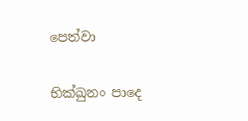පෙත්වා

භික්ඛුනං පාදෙ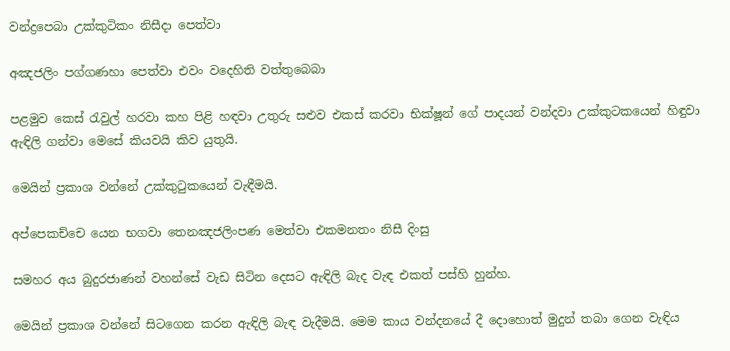වන්ද්‍රපෙබා උක්කුටිකං නිසීදා පෙත්වා

අඤජලිං පග්ගණහා පෙත්වා එවං වදෙහිති වත්තුබෙබා

පළමුව කෙස් රැවුල් හරවා කහ පිළි හඳවා උතුරු සළුව එකස් කරවා භික්ෂූන් ගේ පාදයන් වන්දවා උක්කුටකයෙන් හිඳුවා ඇඳිලි ගන්වා මෙසේ කියවයි කිව යුතුයි.

මෙයින් ප්‍රකාශ වන්නේ උක්කුටුකයෙන් වැඳීමයි.

අප්පෙකච්චෙ යෙන භගවා තෙනඤජලිංපණ මෙත්වා එකමනතං නිසී දිංසු

සමහර අය බුදුරජාණන් වහන්සේ වැඩ සිටින දෙසට ඇඳිලි බැද වැඳ එකත් පස්හි හුන්හ.

මෙයින් ප්‍රකාශ වන්නේ සිටගෙන කරන ඇඳිලි බැඳ වැදීමයි. මෙම කාය වන්දනයේ දී දොහොත් මුදුන් තබා ගෙන වැඳිය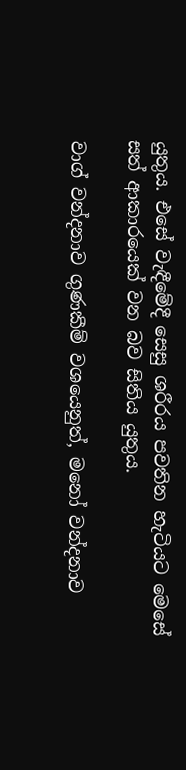යුතුය. එසේ වැඳීමේදී සෙසු ශරීරය පවතින හැටියට මෙසේ සත් ආකාරයෙක් වන බව සිතිය යුතුය.

වාග් වන්දනාව ගුණකීම් වශයෙනුත්, මනෝ වන්දනාව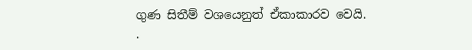ගුණ සිතීම් වශයෙනුත් ඒකාකාරව වෙයි.
.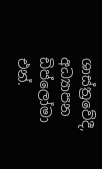ශාස්ත්‍රවේදී, අධ්‍යාපන ඩිප්ලෝමා
එන්.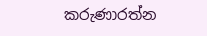කරුණාරත්න